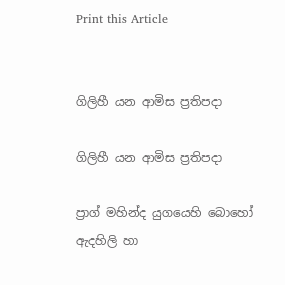Print this Article


ගිලිහී යන ආමිස ප්‍රතිපදා

ගිලිහී යන ආමිස ප්‍රතිපදා

ප්‍රාග් මහින්ද යුගයෙහි බොහෝ ඇදහිලි හා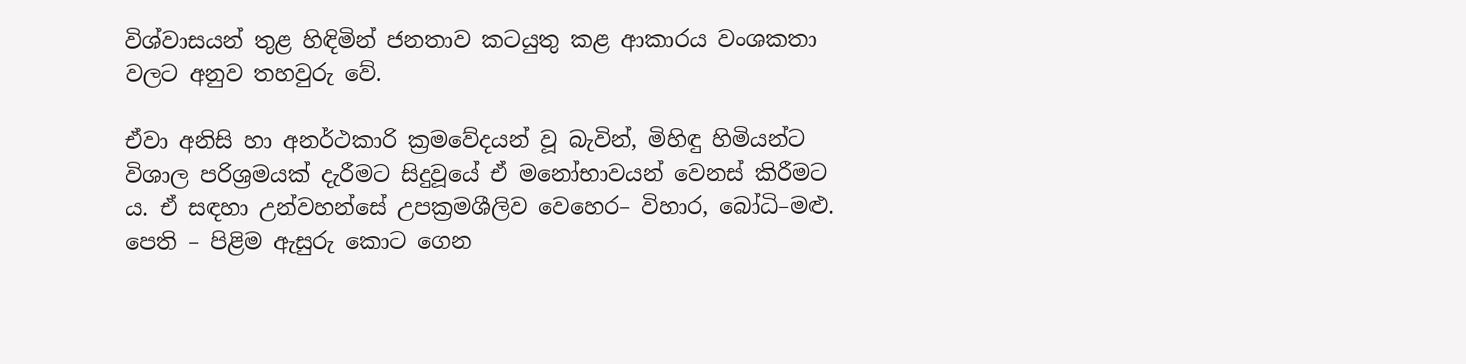විශ්වාසයන් තුළ හිඳිමින් ජනතාව කටයුතු කළ ආකාරය වංශකතා වලට අනුව තහවුරු වේ.

ඒවා අනිසි හා අනර්ථකාරි ක්‍රමවේදයන් වූ බැවින්, මිහිඳු හිමියන්ට විශාල පරිශ්‍රමයක් දැරීමට සිදුවූයේ ඒ මනෝභාවයන් වෙනස් කිරීමට ය. ඒ සඳහා උන්වහන්සේ උපක්‍රමශීලිව වෙහෙර– විහාර, බෝධි–මළු. පෙති – පිළිම ඇසුරු කොට ගෙන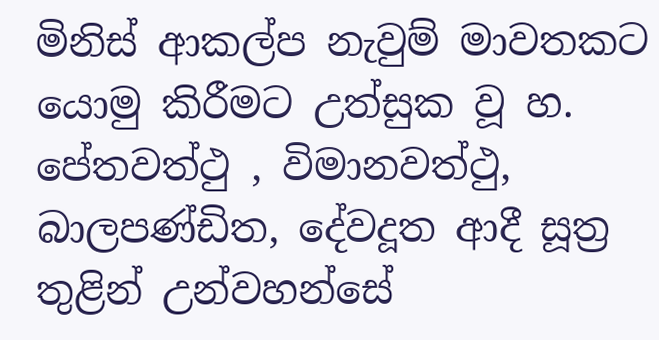මිනිස් ආකල්ප නැවුම් මාවතකට යොමු කිරීමට උත්සුක වූ හ. පේතවත්ථු , විමානවත්ථු, බාලපණ්ඩිත, දේවදූත ආදී සූත්‍ර තුළින් උන්වහන්සේ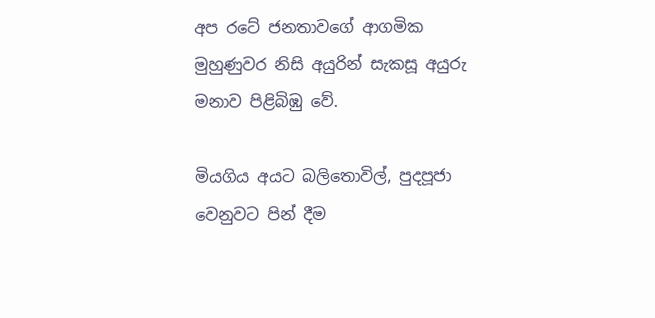අප රටේ ජනතාවගේ ආගමික මුහුණුවර නිසි අයුරින් සැකසූ අයුරු මනාව පිළිබිඹු වේ.

මියගිය අයට බලිතොවිල්, පුදපූජා වෙනුවට පින් දීම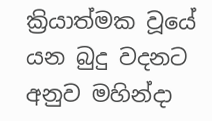ක්‍රියාත්මක වූයේ යන බුදු වදනට අනුව මහින්දා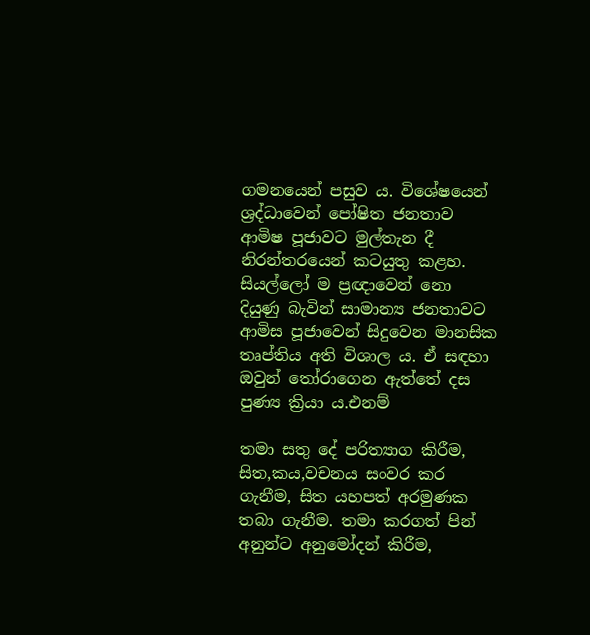ගමනයෙන් පසුව ය. විශේෂයෙන් ශ්‍රද්ධාවෙන් පෝෂිත ජනතාව ආමිෂ පූජාවට මුල්තැන දී නිරන්තරයෙන් කටයුතු කළහ. සියල්ලෝ ම ප්‍රඥාවෙන් නො දියුණු බැවින් සාමාන්‍ය ජනතාවට ආමිස පූජාවෙන් සිදුවෙන මානසික තෘප්තිය අති විශාල ය. ඒ සඳහා ඔවුන් තෝරාගෙන ඇත්තේ දස පුණ්‍ය ක්‍රියා ය.එනම්

තමා සතු දේ පරිත්‍යාග කිරීම, සිත,කය,වචනය සංවර කර ගැනීම, සිත යහපත් අරමුණක තබා ගැනීම. තමා කරගත් පින් අනුන්ට අනුමෝදන් කිරීම,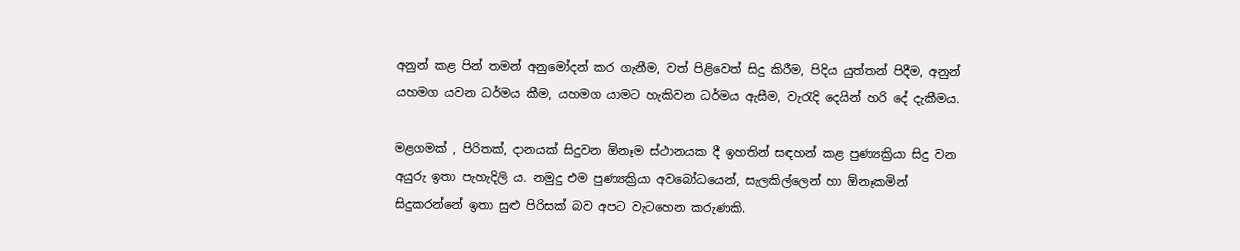අනුන් කළ පින් තමන් අනුමෝදන් කර ගැනීම, වත් පිළිවෙත් සිදු කිරීම, පිදිය යුත්තන් පිදීම, අනුන් යහමග යවන ධර්මය කීම, යහමග යාමට හැකිවන ධර්මය ඇසීම, වැරැදි දෙයින් හරි දේ දැකීමය.

මළගමක් , පිරිතක්, දානයක් සිදුවන ඕනෑම ස්ථානයක දී ඉහතින් සඳහන් කළ පුණ්‍යක්‍රියා සිදු වන අයුරු ඉතා පැහැදිලි ය. නමුදු එම පුණ්‍යක්‍රියා අවබෝධයෙන්, සැලකිල්ලෙන් හා ඕනෑකමින් සිදුකරන්නේ ඉතා සුළු පිරිසක් බව අපට වැටහෙන කරුණකි.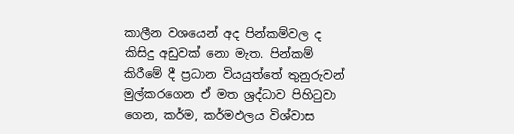කාලීන වශයෙන් අද පින්කම්වල ද කිසිදු අඩුවක් නො මැත. පින්කම් කිරීමේ දී ප්‍රධාන වියයුත්තේ තුනුරුවන් මුල්කරගෙන ඒ මත ශ්‍රද්ධාව පිහිටුවා ගෙන, කර්ම, කර්මඵලය විශ්වාස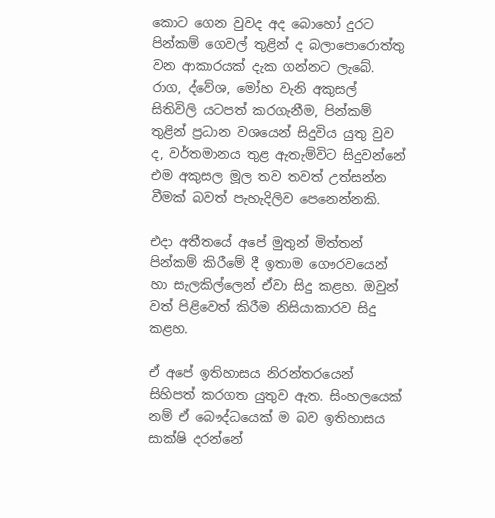කොට ගෙන වුවද අද බොහෝ දුරට පින්කම් ගෙවල් තුළින් ද බලාපොරොත්තු වන ආකාරයක් දැක ගන්නට ලැබේ. රාග, ද්වේශ, මෝහ වැනි අකුසල් සිතිවිලි යටපත් කරගැනීම, පින්කම් තුළින් ප්‍රධාන වශයෙන් සිදුවිය යුතු වුව ද, වර්තමානය තුළ ඇතැම්විට සිදුවන්නේ එම අකුසල මූල තව තවත් උත්සන්න වීමක් බවත් පැහැදිලිව පෙනෙන්නකි.

එදා අතීතයේ අපේ මුතුන් මිත්තන් පින්කම් කිරීමේ දී ඉතාම ගෞරවයෙන් හා සැලකිල්ලෙන් ඒවා සිදු කළහ. ඔවුන් වත් පිළිවෙත් කිරීම නිසියාකාරව සිදු කළහ.

ඒ අපේ ඉතිහාසය නිරන්තරයෙන් සිහිපත් කරගත යුතුව ඇත. සිංහලයෙක් නම් ඒ බෞද්ධයෙක් ම බව ඉතිහාසය සාක්ෂි දරන්නේ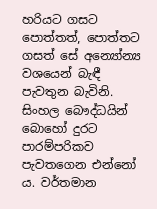හරියට ගසට පොත්තත්, පොත්තට ගසත් සේ අන්‍යෝන්‍ය වශයෙන් බැඳී පැවතුන බැවිනි. සිංහල බෞද්ධයින් බොහෝ දුරට පාරම්පරිකව පැවතගෙන එන්නෝ ය. වර්තමාන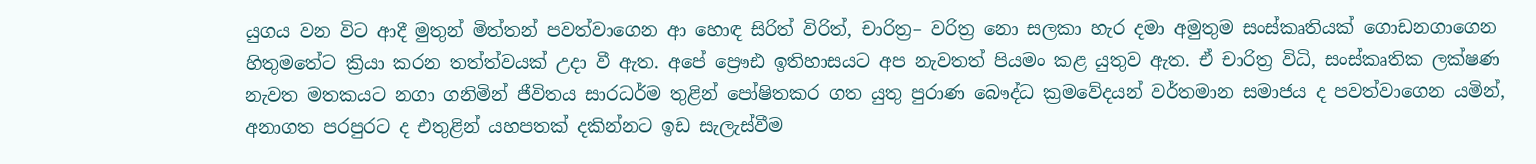යුගය වන විට ආදී මුතුන් මිත්තන් පවත්වාගෙන ආ හොඳ සිරිත් විරිත්, චාරිත්‍ර– වරිත්‍ර නො සලකා හැර දමා අමුතුම සංස්කෘතියක් ගොඩනගාගෙන හිතුමතේට ක්‍රියා කරන තත්ත්වයක් උදා වී ඇත. අපේ ප්‍රෞඪ ඉතිහාසයට අප නැවතත් පියමං කළ යුතුව ඇත. ඒ චාරිත්‍ර විධි, සංස්කෘතික ලක්ෂණ නැවත මතකයට නගා ගනිමින් ජීවිතය සාරධර්ම තුළින් පෝෂිතකර ගත යුතු පුරාණ බෞද්ධ ක්‍රමවේදයන් වර්තමාන සමාජය ද පවත්වාගෙන යමින්, අනාගත පරපුරට ද එතුළින් යහපතක් දකින්නට ඉඩ සැලැස්වීම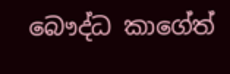බෞද්ධ කාගේත්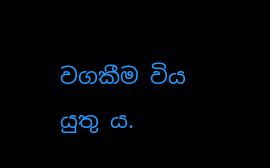වගකීම විය යුතු ය.